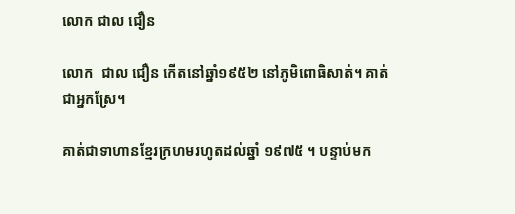លោក ជាល ជឿន

លោក  ជាល ជឿន កើតនៅឆ្នាំ១៩៥២ នៅភូមិពោធិសាត់។ គាត់ជាអ្នកស្រែ។

គាត់ជាទាហានខ្មែរក្រហមរហូតដល់ឆ្នាំ ១៩៧៥ ។ បន្ទាប់មក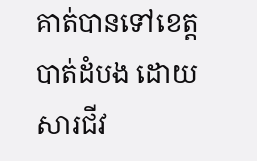គាត់បានទៅខេត្តបាត់ដំបង ដោយសារជីវ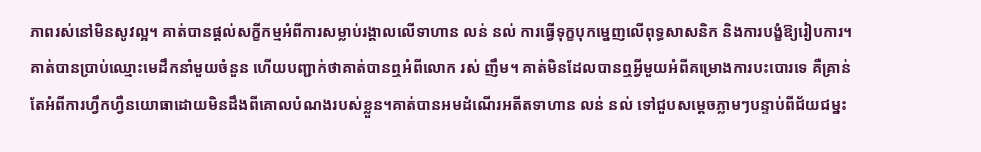ភាពរស់នៅមិនសូវល្អ។ គាត់បានផ្ដល់សក្ខីកម្មអំពីការសម្លាប់រង្គាលលើទាហាន លន់ នល់ ការធ្វើទុក្ខបុកម្នេញលើពុទ្ធសាសនិក និងការបង្ខំឱ្យរៀបការ។ គាត់បានប្រាប់ឈ្មោះមេដឹកនាំមួយចំនួន ហើយបញ្ជាក់ថាគាត់បានឮអំពីលោក រស់ ញឹម។ គាត់មិនដែលបានឮអ្វីមួយអំពីគម្រោងការបះបោរទេ គឺគ្រាន់តែអំពីការហ្វឹកហ្វឺនយោធាដោយមិនដឹងពីគោលបំណងរបស់ខ្លួន។គាត់បានអមដំណើរអតីតទាហាន លន់ នល់ ទៅជួបសម្តេចភ្លាមៗបន្ទាប់ពីជ័យជម្នះ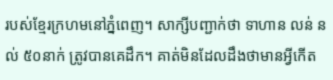របស់ខ្មែរក្រហមនៅភ្នំពេញ។ សាក្សីបញ្ជាក់ថា ទាហាន លន់ នល់ ៥០នាក់ ត្រូវបានគេដឹក។ គាត់មិនដែលដឹងថាមានអ្វីកើត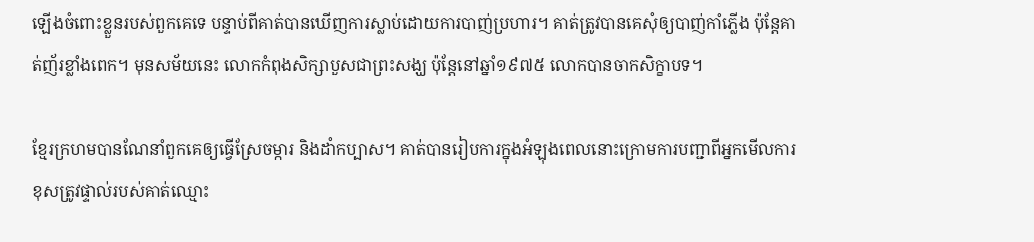ឡើងចំពោះខ្លួនរបស់ពួកគេទេ បន្ទាប់ពីគាត់បានឃើញការស្លាប់ដោយការបាញ់ប្រហារ។ គាត់ត្រូវបានគេសុំឲ្យបាញ់កាំភ្លើង ប៉ុន្តែគាត់ញ័រខ្លាំងពេក។ មុនសម័យនេះ លោកកំពុងសិក្សាបួសជាព្រះសង្ឃ ប៉ុន្តែនៅឆ្នាំ១៩៧៥ លោកបានចាកសិក្ខាបទ។

ខ្មែរក្រហមបានណែនាំពួកគេឲ្យធ្វើស្រែចម្ការ និងដាំកប្បាស។ គាត់បានរៀបការក្នុងអំឡុងពេលនោះក្រោមការបញ្ជាពីអ្នកមើលការខុសត្រូវផ្ទាល់របស់គាត់ឈ្មោះ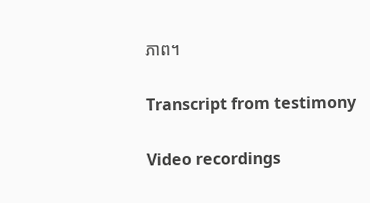ភាព។

Transcript from testimony

Video recordings